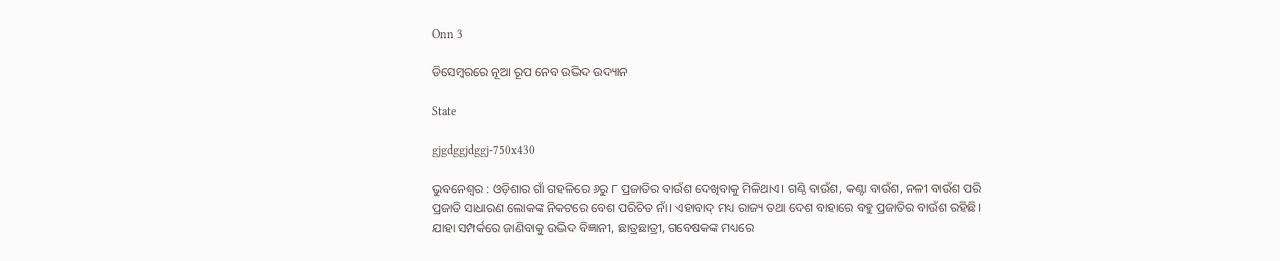Onn 3

ଡିସେମ୍ବରରେ ନୂଆ ରୂପ ନେବ ଉଦ୍ଭିଦ ଉଦ୍ୟାନ

State

gjgdggjdggj-750x430

ଭୁବନେଶ୍ୱର : ଓଡ଼ିଶାର ଗାଁ ଗହଳିରେ ୬ରୁ ୮ ପ୍ରଜାତିର ବାଉଁଶ ଦେଖିବାକୁ ମିଳିଥାଏ। ଗଣ୍ଠି ବାଉଁଶ, କଣ୍ଟା ବାଉଁଶ, ନଳୀ ବାଉଁଶ ପରି ପ୍ରଜାତି ସାଧାରଣ ଲୋକଙ୍କ ନିକଟରେ ବେଶ ପରିଚିତ ନାଁ। ଏହାବାଦ୍‌ ମଧ୍ୟ ରାଜ୍ୟ ତଥା ଦେଶ ବାହାରେ ବହୁ ପ୍ରଜାତିର ବାଉଁଶ ରହିଛି। ଯାହା ସମ୍ପର୍କରେ ଜାଣିବାକୁ ଉଦ୍ଭିଦ ବିଜ୍ଞାନୀ, ଛାତ୍ରଛାତ୍ରୀ, ଗବେଷକଙ୍କ ମଧ୍ୟରେ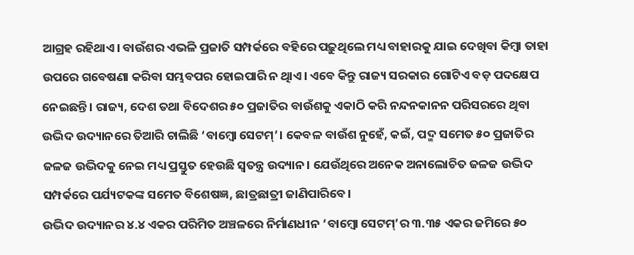ଆଗ୍ରହ ରହିଥାଏ। ବାଉଁଶର ଏଭଳି ପ୍ରଜାତି ସମ୍ପର୍କରେ ବହିରେ ପଢ଼ୁଥିଲେ ମଧ୍ୟ ବାହାରକୁ ଯାଇ ଦେଖିବା କିମ୍ବା ତାହା ଉପରେ ଗବେଷଣା କରିବା ସମ୍ଭବପର ହୋଇପାରି ନ ଥିାଏ। ଏବେ କିନ୍ତୁ ରାଜ୍ୟ ସରକାର ଗୋଟିଏ ବଡ଼ ପଦକ୍ଷେପ ନେଇଛନ୍ତି। ରାଜ୍ୟ, ଦେଶ ତଥା ବିଦେଶର ୫୦ ପ୍ରଜାତିର ବାଉଁଶକୁ ଏକାଠି କରି ନନ୍ଦନକାନନ ପରିସରରେ ଥିବା ଉଦ୍ଭିଦ ଉଦ୍ୟାନରେ ତିଆରି ଚାଲିଛି ‘ବାମ୍ବୋ ସେଟମ୍’। କେବଳ ବାଉଁଶ ନୁହେଁ, କଇଁ, ପଦ୍ମ ସମେତ ୫୦ ପ୍ରଜାତିର ଜଳଜ ଉଦ୍ଭିଦକୁ ନେଇ ମଧ୍ୟ ପ୍ରସ୍ତୁତ ହେଉଛି ସ୍ବତନ୍ତ୍ର ଉଦ୍ୟାନ। ଯେଉଁଥିରେ ଅନେକ ଅନାଲୋଚିତ ଜଳଜ ଉଦ୍ଭିଦ ସମ୍ପର୍କରେ ପର୍ଯ୍ୟଟକଙ୍କ ସମେତ ବିଶେଷଜ୍ଞ, ଛାତ୍ରଛାତ୍ରୀ ଜାଣିପାରିବେ।
ଉଦ୍ଭିଦ ଉଦ୍ୟାନର ୪.୪ ଏକର ପରିମିତ ଅଞ୍ଚଳରେ ନିର୍ମାଣଧୀନ ‘ବାମ୍ବୋ ସେଟମ୍’ର ୩.୩୫ ଏକର ଜମିରେ ୫୦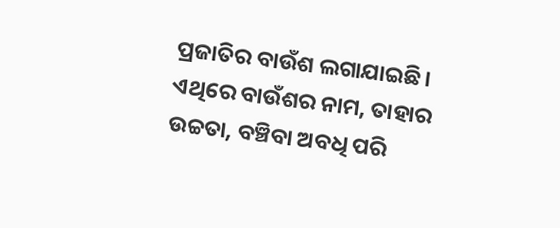ପ୍ରଜାତିର ବାଉଁଶ ଲଗାଯାଇଛି। ଏଥିରେ ବାଉଁଶର ନାମ, ତାହାର ଉଚ୍ଚତା, ବଞ୍ଚିବା ଅବଧି ପରି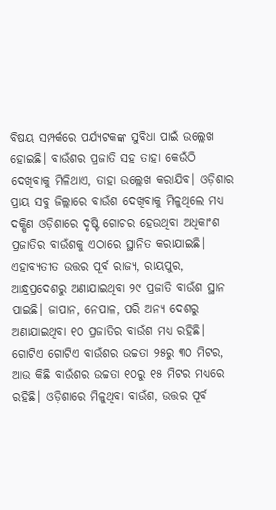ବିଷୟ ସମ୍ପର୍କରେ ପର୍ଯ୍ୟଟକଙ୍କ ସୁବିଧା ପାଇଁ ଉଲ୍ଲେଖ ହୋଇଛି। ବାଉଁଶର ପ୍ରଜାତି ସହ ତାହା କେଉଁଠି ଦେଖିବାକୁ ମିଳିଥାଏ, ତାହା ଉଲ୍ଲେଖ କରାଯିବ। ଓଡ଼ିଶାର ପ୍ରାୟ ସବୁ ଜିଲ୍ଲାରେ ବାଉଁଶ ଦେଖିବାକୁ ମିଳୁଥିଲେ ମଧ୍ୟ ଦକ୍ଷିଣ ଓଡ଼ିଶାରେ ଦୃଷ୍ଟି ଗୋଚର ହେଉଥିବା ଅଧିକାଂଶ ପ୍ରଜାତିର ବାଉଁଶକୁ ଏଠାରେ ସ୍ଥାନିତ କରାଯାଇଛି। ଏହାବ୍ୟତୀତ ଉତ୍ତର ପୂର୍ବ ରାଜ୍ୟ, ରାୟପୁର, ଆନ୍ଧ୍ରପ୍ରଦେଶରୁ ଅଣାଯାଇଥିବା ୨୯ ପ୍ରଜାତି ବାଉଁଶ ସ୍ଥାନ ପାଇଛି। ଜାପାନ, ନେପାଳ, ପରି ଅନ୍ୟ ଦେଶରୁ ଅଣାଯାଇଥିବା ୧୦ ପ୍ରଜାତିର ବାଉଁଶ ମଧ୍ୟ ରହିଛି। ଗୋଟିଏ ଗୋଟିଏ ବାଉଁଶର ଉଚ୍ଚତା ୨୫ରୁ ୩୦ ମିଟର, ଆଉ କିଛି ବାଉଁଶର ଉଚ୍ଚତା ୧୦ରୁ ୧୫ ମିଟର ମଧ୍ୟରେ ରହିଛି। ଓଡ଼ିଶାରେ ମିଳୁଥିବା ବାଉଁଶ, ଉତ୍ତର ପୂର୍ବ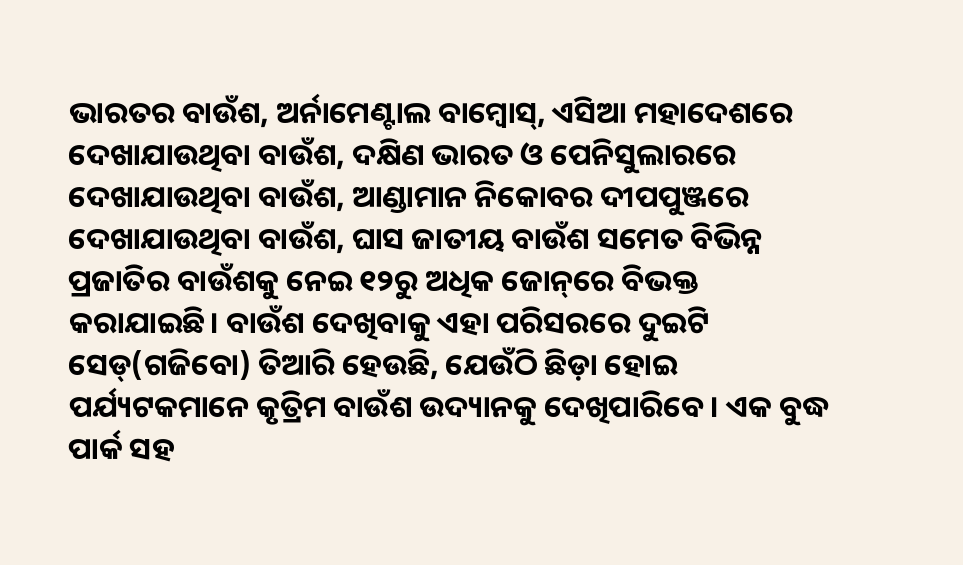ଭାରତର ବାଉଁଶ, ଅର୍ନାମେଣ୍ଟାଲ ବାମ୍ବୋସ୍, ଏସିଆ ମହାଦେଶରେ ଦେଖାଯାଉଥିବା ବାଉଁଶ, ଦକ୍ଷିଣ ଭାରତ ଓ ପେନିସୁଲାରରେ ଦେଖାଯାଉଥିବା ବାଉଁଶ, ଆଣ୍ଡାମାନ ନିକୋବର ଦୀପପୁଞ୍ଜରେ ଦେଖାଯାଉଥିବା ବାଉଁଶ, ଘାସ ଜାତୀୟ ବାଉଁଶ ସମେତ ବିଭିନ୍ନ ପ୍ରଜାତିର ବାଉଁଶକୁ ନେଇ ୧୨ରୁ ଅଧିକ ଜୋନ୍‌ରେ ବିଭକ୍ତ କରାଯାଇଛି। ବାଉଁଶ ଦେଖିବାକୁ ଏହା ପରିସରରେ ଦୁଇଟି ସେଡ୍(ଗଜିବୋ) ତିଆରି ହେଉଛି, ଯେଉଁଠି ଛିଡ଼ା ହୋଇ ପର୍ଯ୍ୟଟକମାନେ କୃତ୍ରିମ ବାଉଁଶ ଉଦ୍ୟାନକୁ ଦେଖିପାରିବେ। ଏକ ବୁଦ୍ଧ ପାର୍କ ସହ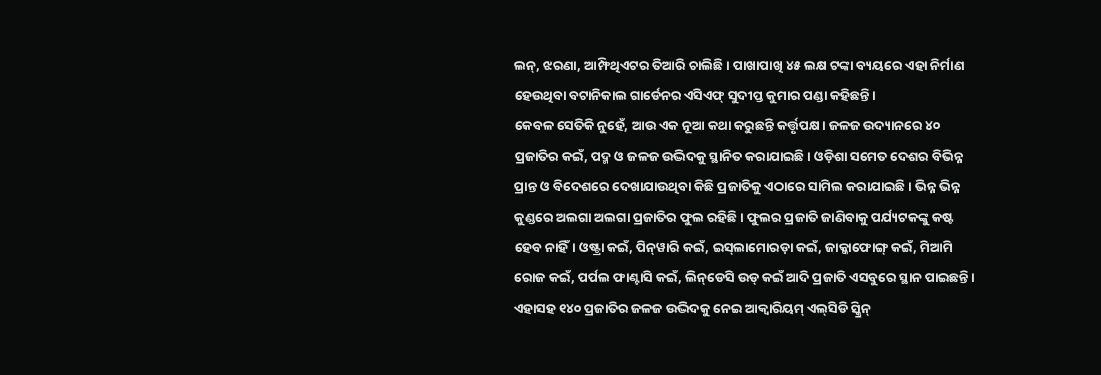ଲନ୍, ଝରଣା, ଆମ୍ଫିଥିଏଟର ତିଆରି ଚାଲିଛି। ପାଖାପାଖି ୪୫ ଲକ୍ଷ ଟଙ୍କା ବ୍ୟୟରେ ଏହା ନିର୍ମାଣ ହେଉଥିବା ବଟାନିକାଲ ଗାର୍ଡେନର ଏସିଏଫ୍ ସୁଦୀପ୍ତ କୁମାର ପଣ୍ଡା କହିଛନ୍ତି।
କେବଳ ସେତିକି ନୁହେଁ, ଆଉ ଏକ ନୂଆ କଥା କରୁଛନ୍ତି କର୍ତ୍ତୃପକ୍ଷ। ଜଳଜ ଉଦ୍ୟାନରେ ୪୦ ପ୍ରଜାତିର କଇଁ, ପଦ୍ମ ଓ ଜଳଜ ଉଦ୍ଭିଦକୁ ସ୍ଥାନିତ କରାଯାଇଛି। ଓଡ଼ିଶା ସମେତ ଦେଶର ବିଭିନ୍ନ ପ୍ରାନ୍ତ ଓ ବିଦେଶରେ ଦେଖାଯାଉଥିବା କିଛି ପ୍ରଜାତିକୁ ଏଠାରେ ସାମିଲ କରାଯାଇଛି। ଭିନ୍ନ ଭିନ୍ନ କୁଣ୍ଡରେ ଅଲଗା ଅଲଗା ପ୍ରଜାତିର ଫୁଲ ରହିଛି। ଫୁଲର ପ୍ରଜାତି ଜାଣିବାକୁ ପର୍ଯ୍ୟଟକଙ୍କୁ କଷ୍ଟ ହେବ ନାହିଁ। ଓଷ୍ଟ୍ରା କଇଁ, ପିନ୍‌ୱାରି କଇଁ, ଇସ୍‌ଲାମୋରଡ଼ା କଇଁ, ଜାକ୍କାଫୋଙ୍ଗ୍‌ କଇଁ, ମିଆମି ରୋଜ କଇଁ, ପର୍ପଲ ଫାଣ୍ଟାସି କଇଁ, ଲିନ୍‌ଡେସି ଉଡ୍‌ କଇଁ ଆଦି ପ୍ରଜାତି ଏସବୁରେ ସ୍ଥାନ ପାଇଛନ୍ତି। ଏହାସହ ୧୪୦ ପ୍ରଜାତିର ଜଳଜ ଉଦ୍ଭିଦକୁ ନେଇ ଆକ୍ବାରିୟମ୍ ଏଲ୍‌ସିଡି ସ୍କ୍ରିନ୍‌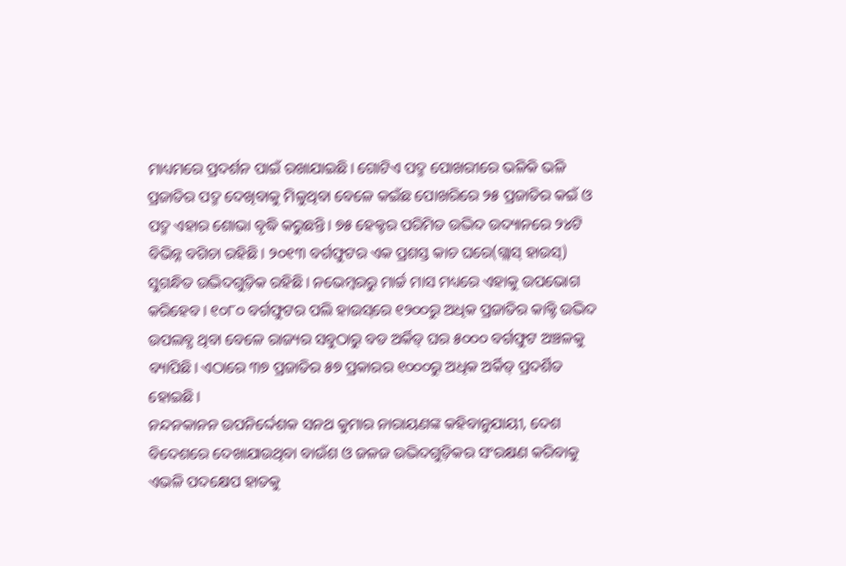ମାଧ୍ୟମରେ ପ୍ରଦର୍ଶନ ପାଇଁ ରଖାଯାଇଛି। ଗୋଟିଏ ପଦ୍ମ ପୋଖରୀରେ ଭଳିକି ଭଳି ପ୍ରଜାତିର ପଦ୍ମ ଦେଖିବାକୁ ମିଳୁଥିବା ବେଳେ କଇଁଛ ପୋଖରିରେ ୨୫ ପ୍ରଜାତିର କଇଁ ଓ ପଦ୍ମ ଏହାର ଶୋଭା ବୃଦ୍ଧି କରୁଛନ୍ତି। ୭୫ ହେକ୍ଟର ପରିମିତ ଉଦ୍ଭିଦ ଉଦ୍ୟାନରେ ୨୪ଟି ବିଭିନ୍ନ ବଗିଚା ରହିଛି। ୨୦୧୩ ବର୍ଗଫୁଟର ଏକ ପ୍ରଶସ୍ତ କାଚ ଘରେ(ଗ୍ଲାସ୍ ହାଉସ୍) ସୁଗନ୍ଧିତ ଉଦ୍ଭିଦଗୁଡ଼ିକ ରହିଛି। ନଭେମ୍ବରରୁ ମାର୍ଚ୍ଚ ମାସ ମଧ୍ୟରେ ଏହାକୁ ଉପଭୋଗ କରିହେବ। ୧୦୮୦ ବର୍ଗଫୁଟର ପଲି ହାଉସ୍‌ରେ ୧୨୦୦ରୁ ଅଧିକ ପ୍ରଜାତିର କାକ୍ଟି ଉଦ୍ଭିଦ ଉପଲବ୍ଧ ଥିବା ବେଳେ ରାଜ୍ୟର ସବୁଠାରୁ ବଡ ଅର୍କିଡ୍ ଘର ୫୦୦୦ ବର୍ଗଫୁଟ ଅଞ୍ଚଳକୁ ବ୍ୟାପିଛି। ଏଠାରେ ୩୭ ପ୍ରଜାତିର ୫୭ ପ୍ରକାରର ୧୦୦୦ରୁ ଅଧିକ ଅର୍କିଡ୍ ପ୍ରଦର୍ଶିତ ହୋଇଛି।
ନନ୍ଦନକାନନ ଉପ‌ନିର୍ଦ୍ଦେଶକ ସନଥ କୁମାର ନାରାୟଣଙ୍କ କହିବାନୁଯାୟୀ, ଦେଶ ବିଦେଶରେ ଦେଖାଯାଉଥିବା ବାଉଁଶ ଓ ଜଳଜ ଉଦ୍ଭିଦଗୁଡ଼ିକର ସଂରକ୍ଷଣ କରିବାକୁ ଏଭଳି ପଦକ୍ଷେପ ହାତକୁ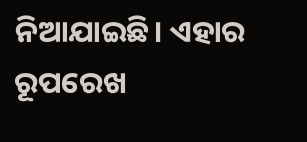ନିଆଯାଇଛି। ଏହାର ରୂପରେଖ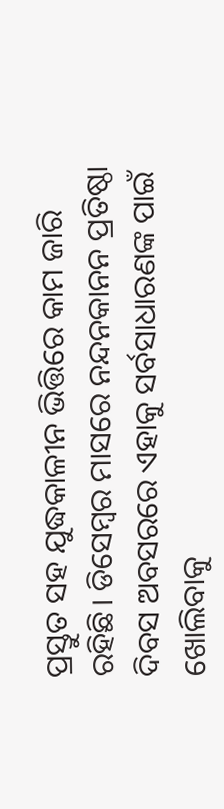ପ୍ରସ୍ତୁତ ସହ ଯୁଦ୍ଧକାଳୀନ ଭିତ୍ତିରେ କାମ ଜାରି ରହିଛି। ଡିସେମ୍ବର ମାସରେ ନନ୍ଦନକାନନ ପ୍ରତିଷ୍ଠା ଦିବସ ଅବସରରେ ଏହାକୁ ସର୍ବସାଧାରଣଙ୍କ ପାଇଁ ଖୋଲିବାକୁ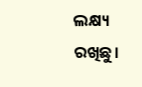ଲକ୍ଷ୍ୟ ରଖିଛୁ।